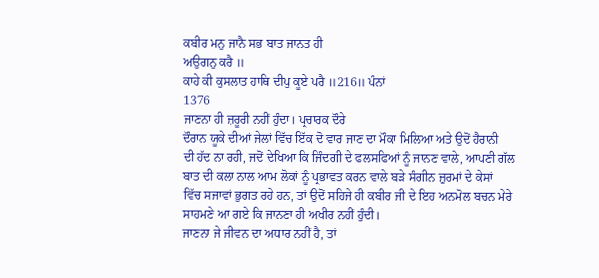ਕਬੀਰ ਮਨੁ ਜਾਨੈ ਸਭ ਬਾਤ ਜਾਨਤ ਹੀ
ਅਉਗਨੁ ਕਰੈ ॥
ਕਾਹੇ ਕੀ ਕੁਸਲਾਤ ਹਾਥਿ ਦੀਪੁ ਕੂਏ ਪਰੈ ॥216॥ ਪੰਨਾਂ
1376
ਜਾਣਨਾ ਹੀ ਜ਼ਰੂਰੀ ਨਹੀਂ ਹੁੰਦਾ। ਪ੍ਰਚਾਰਕ ਦੌਰੇ
ਦੌਰਾਨ ਯੂਕੇ ਦੀਆਂ ਜੇਲਾਂ ਵਿੱਚ ਇੱਕ ਦੋ ਵਾਰ ਜਾਣ ਦਾ ਮੌਕਾ ਮਿਲਿਆ ਅਤੇ ਉਦੋਂ ਹੈਰਾਨੀ
ਦੀ ਹੱਦ ਨਾ ਰਹੀ, ਜਦੋਂ ਦੇਖਿਆ ਕਿ ਜਿੰਦਗੀ ਦੇ ਫਲਸਫਿਆਂ ਨੂੰ ਜਾਨਣ ਵਾਲੇ, ਆਪਣੀ ਗੱਲ
ਬਾਤ ਦੀ ਕਲਾ ਨਾਲ ਆਮ ਲੋਕਾਂ ਨੂੰ ਪ੍ਰਭਾਵਤ ਕਰਨ ਵਾਲੇ ਬੜੇ ਸੰਗੀਨ ਜ਼ੁਰਮਾਂ ਦੇ ਕੇਸਾਂ
ਵਿੱਚ ਸਜਾਵਾਂ ਭੁਗਤ ਰਹੇ ਹਨ, ਤਾਂ ਉਦੋਂ ਸਹਿਜੇ ਹੀ ਕਬੀਰ ਜੀ ਦੇ ਇਹ ਅਨਮੋਲ ਬਚਨ ਮੇਰੇ
ਸਾਹਮਣੇ ਆ ਗਏ ਕਿ ਜਾਨਣਾ ਹੀ ਅਖੀਰ ਨਹੀਂ ਹੁੰਦੀ।
ਜਾਣਨਾ ਜੇ ਜੀਵਨ ਦਾ ਅਧਾਰ ਨਹੀਂ ਹੈ, ਤਾਂ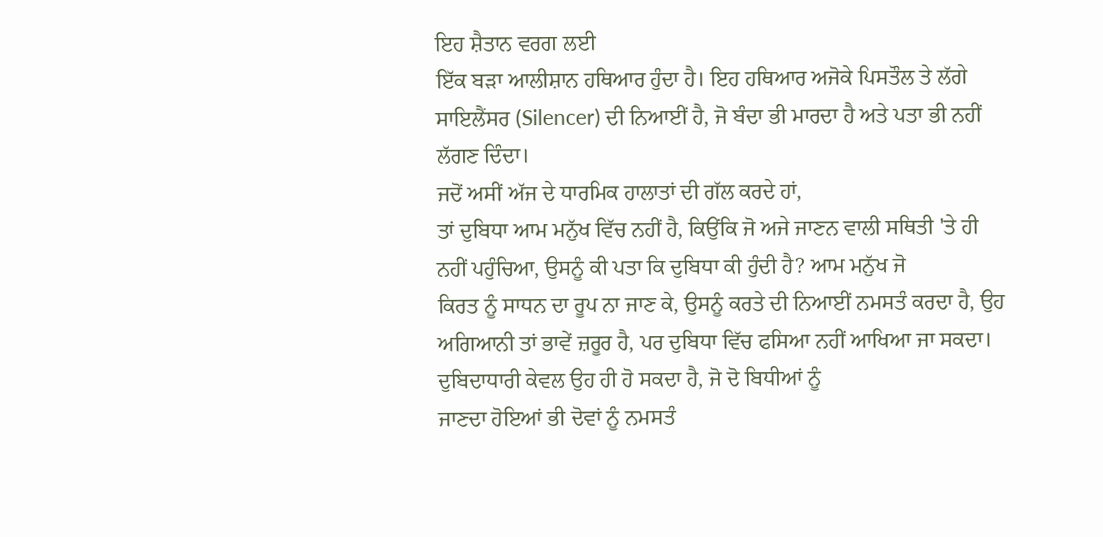ਇਹ ਸ਼ੈਤਾਨ ਵਰਗ ਲਈ
ਇੱਕ ਬੜਾ ਆਲੀਸ਼ਾਨ ਹਥਿਆਰ ਹੁੰਦਾ ਹੈ। ਇਹ ਹਥਿਆਰ ਅਜੋਕੇ ਪਿਸਤੌਲ ਤੇ ਲੱਗੇ
ਸਾਇਲੈਂਸਰ (Silencer) ਦੀ ਨਿਆਈਂ ਹੈ, ਜੋ ਬੰਦਾ ਭੀ ਮਾਰਦਾ ਹੈ ਅਤੇ ਪਤਾ ਭੀ ਨਹੀਂ
ਲੱਗਣ ਦਿੰਦਾ।
ਜਦੋਂ ਅਸੀਂ ਅੱਜ ਦੇ ਧਾਰਮਿਕ ਹਾਲਾਤਾਂ ਦੀ ਗੱਲ ਕਰਦੇ ਹਾਂ,
ਤਾਂ ਦੁਬਿਧਾ ਆਮ ਮਨੁੱਖ ਵਿੱਚ ਨਹੀਂ ਹੈ, ਕਿਉਂਕਿ ਜੋ ਅਜੇ ਜਾਣਨ ਵਾਲੀ ਸਥਿਤੀ 'ਤੇ ਹੀ
ਨਹੀਂ ਪਹੁੰਚਿਆ, ਉਸਨੂੰ ਕੀ ਪਤਾ ਕਿ ਦੁਬਿਧਾ ਕੀ ਹੁੰਦੀ ਹੈ? ਆਮ ਮਨੁੱਖ ਜੋ
ਕਿਰਤ ਨੂੰ ਸਾਧਨ ਦਾ ਰੂਪ ਨਾ ਜਾਣ ਕੇ, ਉਸਨੂੰ ਕਰਤੇ ਦੀ ਨਿਆਈਂ ਨਮਸਤੰ ਕਰਦਾ ਹੈ, ਉਹ
ਅਗਿਆਨੀ ਤਾਂ ਭਾਵੇਂ ਜ਼ਰੂਰ ਹੈ, ਪਰ ਦੁਬਿਧਾ ਵਿੱਚ ਫਸਿਆ ਨਹੀਂ ਆਖਿਆ ਜਾ ਸਕਦਾ।
ਦੁਬਿਦਾਧਾਰੀ ਕੇਵਲ ਉਹ ਹੀ ਹੋ ਸਕਦਾ ਹੈ, ਜੋ ਦੋ ਬਿਧੀਆਂ ਨੂੰ
ਜਾਣਦਾ ਹੋਇਆਂ ਭੀ ਦੋਵਾਂ ਨੂੰ ਨਮਸਤੰ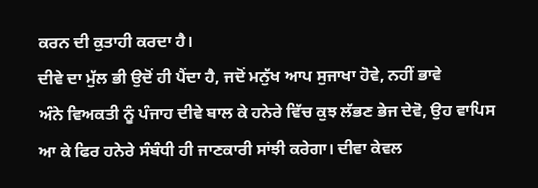ਕਰਨ ਦੀ ਕੁਤਾਹੀ ਕਰਦਾ ਹੈ।
ਦੀਵੇ ਦਾ ਮੁੱਲ ਭੀ ਉਦੋਂ ਹੀ ਪੈਂਦਾ ਹੈ, ਜਦੋਂ ਮਨੁੱਖ ਆਪ ਸੁਜਾਖਾ ਹੋਵੇ, ਨਹੀਂ ਭਾਵੇ
ਅੰਨੇ ਵਿਅਕਤੀ ਨੂੰ ਪੰਜਾਹ ਦੀਵੇ ਬਾਲ ਕੇ ਹਨੇਰੇ ਵਿੱਚ ਕੁਝ ਲੱਭਣ ਭੇਜ ਦੇਵੋ, ਉਹ ਵਾਪਿਸ
ਆ ਕੇ ਫਿਰ ਹਨੇਰੇ ਸੰਬੰਧੀ ਹੀ ਜਾਣਕਾਰੀ ਸਾਂਝੀ ਕਰੇਗਾ। ਦੀਵਾ ਕੇਵਲ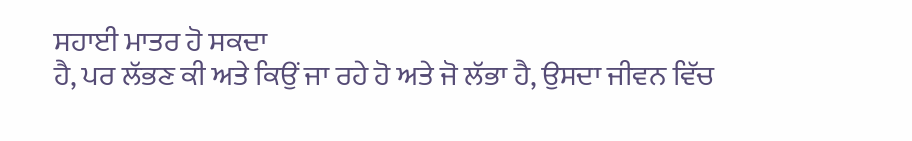ਸਹਾਈ ਮਾਤਰ ਹੋ ਸਕਦਾ
ਹੈ, ਪਰ ਲੱਭਣ ਕੀ ਅਤੇ ਕਿਉਂ ਜਾ ਰਹੇ ਹੋ ਅਤੇ ਜੋ ਲੱਭਾ ਹੈ, ਉਸਦਾ ਜੀਵਨ ਵਿੱਚ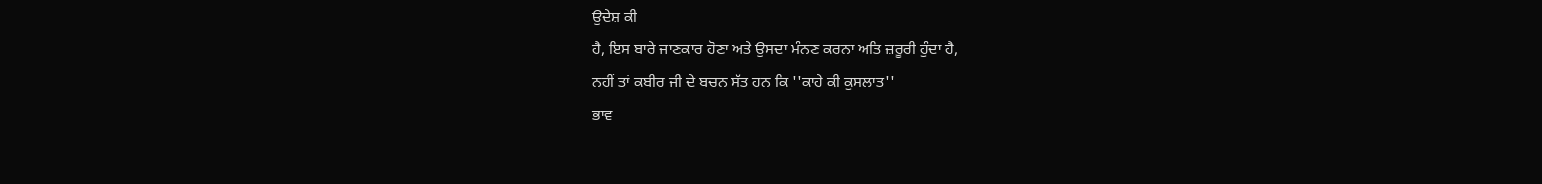ਉਦੇਸ਼ ਕੀ
ਹੈ, ਇਸ ਬਾਰੇ ਜਾਣਕਾਰ ਹੋਣਾ ਅਤੇ ਉਸਦਾ ਮੰਨਣ ਕਰਨਾ ਅਤਿ ਜ਼ਰੂਰੀ ਹੁੰਦਾ ਹੈ,
ਨਹੀਂ ਤਾਂ ਕਬੀਰ ਜੀ ਦੇ ਬਚਨ ਸੱਤ ਹਨ ਕਿ ''ਕਾਹੇ ਕੀ ਕੁਸਲਾਤ''
ਭਾਵ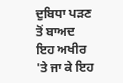ਦੁਬਿਧਾ ਪੜਣ ਤੋਂ ਬਾਅਦ ਇਹ ਅਖੀਰ 'ਤੇ ਜਾ ਕੇ ਇਹ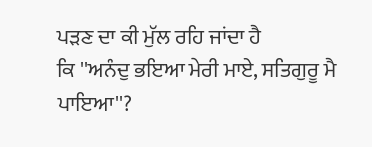ਪੜਣ ਦਾ ਕੀ ਮੁੱਲ ਰਹਿ ਜਾਂਦਾ ਹੈ
ਕਿ ''ਅਨੰਦੁ ਭਇਆ ਮੇਰੀ ਮਾਏ, ਸਤਿਗੁਰੂ ਮੈ ਪਾਇਆ''?